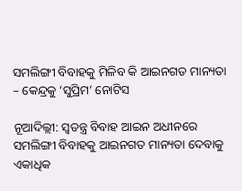ସମଲିଙ୍ଗୀ ବିବାହକୁ ମିଳିବ କି ଆଇନଗତ ମାନ୍ୟତା – କେନ୍ଦ୍ରକୁ ‘ସୁପ୍ରିମ’ ନୋଟିସ

ନୂଆଦିଲ୍ଲୀ: ସ୍ୱତନ୍ତ୍ର ବିବାହ ଆଇନ ଅଧୀନରେ ସମଲିଙ୍ଗୀ ବିବାହକୁ ଆଇନଗତ ମାନ୍ୟତା ଦେବାକୁ ଏକାଧିକ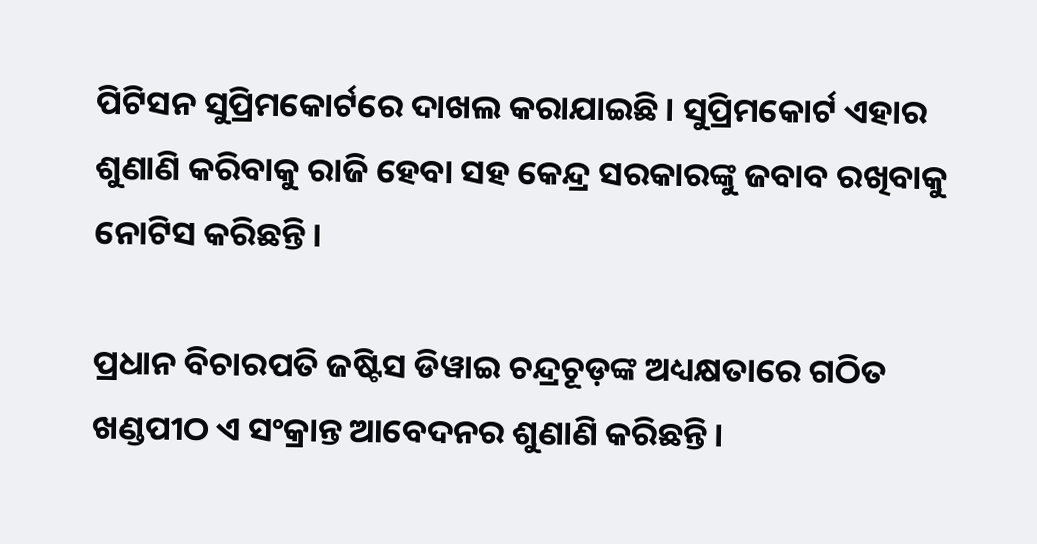ପିଟିସନ ସୁପ୍ରିମକୋର୍ଟରେ ଦାଖଲ କରାଯାଇଛି। ସୁପ୍ରିମକୋର୍ଟ ଏହାର ଶୁଣାଣି କରିବାକୁ ରାଜି ହେବା ସହ କେନ୍ଦ୍ର ସରକାରଙ୍କୁ ଜବାବ ରଖିବାକୁ ନୋଟିସ କରିଛନ୍ତି।

ପ୍ରଧାନ ବିଚାରପତି ଜଷ୍ଟିସ ଡିୱାଇ ଚନ୍ଦ୍ରଚୂଡ଼ଙ୍କ ଅଧ୍ୟକ୍ଷତାରେ ଗଠିତ ଖଣ୍ଡପୀଠ ଏ ସଂକ୍ରାନ୍ତ ଆବେଦନର ଶୁଣାଣି କରିଛନ୍ତି।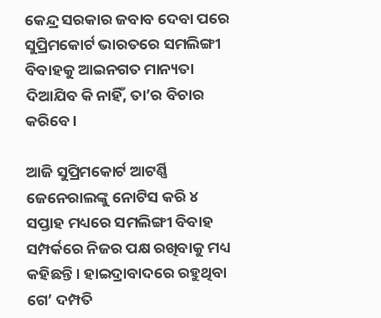କେନ୍ଦ୍ର ସରକାର ଜବାବ ଦେବା ପରେ ସୁପ୍ରିମକୋର୍ଟ ଭାରତରେ ସମଲିଙ୍ଗୀ ବିବାହକୁ ଆଇନଗତ ମାନ୍ୟତା ଦିଆଯିବ କି ନାହିଁ, ତା’ର ବିଚାର କରିବେ।

ଆଜି ସୁପ୍ରିମକୋର୍ଟ ଆଟର୍ଣ୍ଣି ଜେନେରାଲଙ୍କୁ ନୋଟିସ କରି ୪ ସପ୍ତାହ ମଧ୍ୟରେ ସମଲିଙ୍ଗୀ ବିବାହ ସମ୍ପର୍କରେ ନିଜର ପକ୍ଷ ରଖିବାକୁ ମଧ୍ୟ କହିଛନ୍ତି। ହାଇଦ୍ରାବାଦରେ ରହୁଥିବା ଗେ’ ଦମ୍ପତି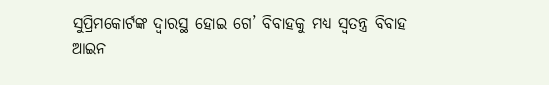ସୁପ୍ରିମକୋର୍ଟଙ୍କ ଦ୍ୱାରସ୍ଥ ହୋଇ ଗେ’ ବିବାହକୁ ମଧ୍ୟ ସ୍ୱତନ୍ତ୍ର ବିବାହ ଆଇନ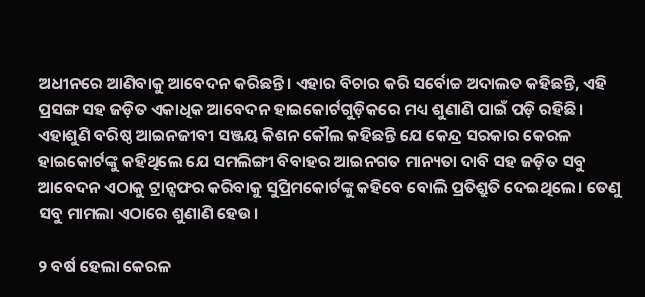ଅଧୀନରେ ଆଣିବାକୁ ଆବେଦନ କରିଛନ୍ତି। ଏହାର ବିଚାର କରି ସର୍ବୋଚ୍ଚ ଅଦାଲତ କହିଛନ୍ତି, ଏହି ପ୍ରସଙ୍ଗ ସହ ଜଡ଼ିତ ଏକାଧିକ ଆବେଦନ ହାଇକୋର୍ଟଗୁଡ଼ିକରେ ମଧ୍ୟ ଶୁଣାଣି ପାଇଁ ପଡ଼ି ରହିଛି।
ଏହାଶୁଣି ବରିଷ୍ଠ ଆଇନଜୀବୀ ସଞ୍ଜୟ କିଶନ କୌଲ କହିଛନ୍ତି ଯେ କେନ୍ଦ୍ର ସରକାର କେରଳ ହାଇକୋର୍ଟଙ୍କୁ କହିଥିଲେ ଯେ ସମଲିଙ୍ଗୀ ବିବାହର ଆଇନଗତ ମାନ୍ୟତା ଦାବି ସହ ଜଡ଼ିତ ସବୁ ଆବେଦନ ଏଠାକୁ ଟ୍ରାନ୍ସଫର କରିବାକୁ ସୁପ୍ରିମକୋର୍ଟଙ୍କୁ କହିବେ ବୋଲି ପ୍ରତିଶ୍ରୁତି ଦେଇଥିଲେ। ତେଣୁ ସବୁ ମାମଲା ଏଠାରେ ଶୁଣାଣି ହେଉ।

୨ ବର୍ଷ ହେଲା କେରଳ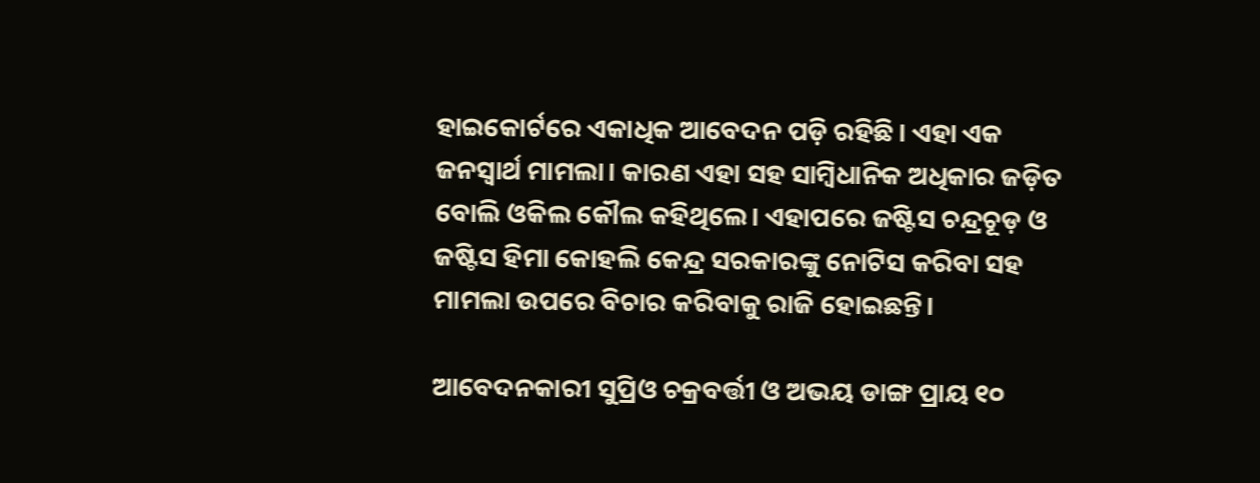ହାଇକୋର୍ଟରେ ଏକାଧିକ ଆବେଦନ ପଡ଼ି ରହିଛି। ଏହା ଏକ ଜନସ୍ୱାର୍ଥ ମାମଲା। କାରଣ ଏହା ସହ ସାମ୍ବିଧାନିକ ଅଧିକାର ଜଡ଼ିତ ବୋଲି ଓକିଲ କୌଲ କହିଥିଲେ। ଏହାପରେ ଜଷ୍ଟିସ ଚନ୍ଦ୍ରଚୂଡ଼ ଓ ଜଷ୍ଟିସ ହିମା କୋହଲି କେନ୍ଦ୍ର ସରକାରଙ୍କୁ ନୋଟିସ କରିବା ସହ ମାମଲା ଉପରେ ବିଚାର କରିବାକୁ ରାଜି ହୋଇଛନ୍ତି।

ଆବେଦନକାରୀ ସୁପ୍ରିଓ ଚକ୍ରବର୍ତ୍ତୀ ଓ ଅଭୟ ଡାଙ୍ଗ ପ୍ରାୟ ୧୦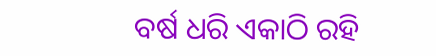ବର୍ଷ ଧରି ଏକାଠି ରହି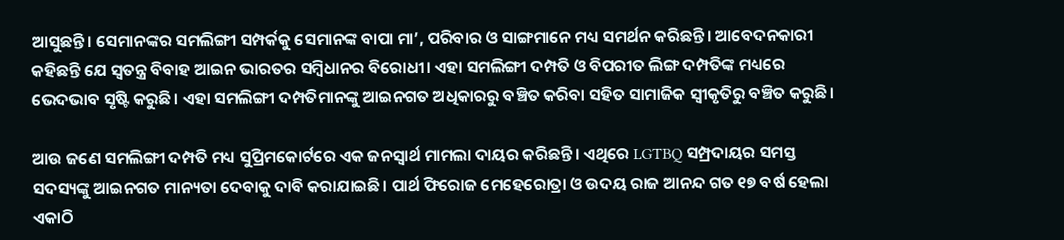ଆସୁଛନ୍ତି। ସେମାନଙ୍କର ସମଲିଙ୍ଗୀ ସମ୍ପର୍କକୁ ସେମାନଙ୍କ ବାପା ମା’, ପରିବାର ଓ ସାଙ୍ଗମାନେ ମଧ୍ୟ ସମର୍ଥନ କରିଛନ୍ତି। ଆବେଦନକାରୀ କହିଛନ୍ତି ଯେ ସ୍ୱତନ୍ତ୍ର ବିବାହ ଆଇନ ଭାରତର ସମ୍ବିଧାନର ବିରୋଧୀ। ଏହା ସମଲିଙ୍ଗୀ ଦମ୍ପତି ଓ ବିପରୀତ ଲିଙ୍ଗ ଦମ୍ପତିଙ୍କ ମଧ୍ୟରେ ଭେଦଭାବ ସୃଷ୍ଟି କରୁଛି। ଏହା ସମଲିଙ୍ଗୀ ଦମ୍ପତିମାନଙ୍କୁ ଆଇନଗତ ଅଧିକାରରୁ ବଞ୍ଚିତ କରିବା ସହିତ ସାମାଜିକ ସ୍ୱୀକୃତିରୁ ବଞ୍ଚିତ କରୁଛି।

ଆଉ ଜଣେ ସମଲିଙ୍ଗୀ ଦମ୍ପତି ମଧ୍ୟ ସୁପ୍ରିମକୋର୍ଟରେ ଏକ ଜନସ୍ୱାର୍ଥ ମାମଲା ଦାୟର କରିଛନ୍ତି। ଏଥିରେ LGTBQ ସମ୍ପ୍ରଦାୟର ସମସ୍ତ ସଦସ୍ୟଙ୍କୁ ଆଇନଗତ ମାନ୍ୟତା ଦେବାକୁ ଦାବି କରାଯାଇଛି। ପାର୍ଥ ଫିରୋଜ ମେହେରୋତ୍ରା ଓ ଉଦୟ ରାଜ ଆନନ୍ଦ ଗତ ୧୭ ବର୍ଷ ହେଲା ଏକାଠି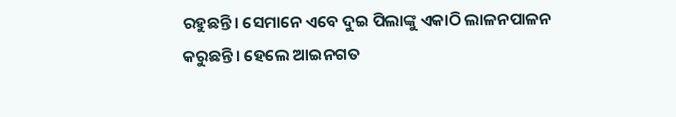ରହୁଛନ୍ତି। ସେମାନେ ଏବେ ଦୁଇ ପିଲାଙ୍କୁ ଏକାଠି ଲାଳନପାଳନ କରୁଛନ୍ତି। ହେଲେ ଆଇନଗତ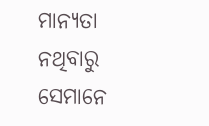ମାନ୍ୟତା ନଥିବାରୁ ସେମାନେ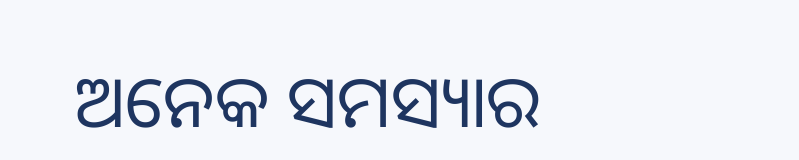ଅନେକ ସମସ୍ୟାର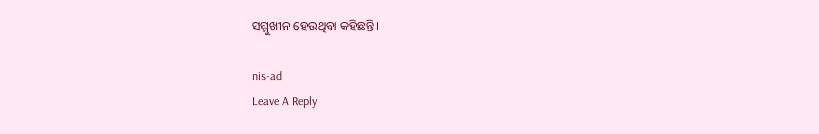ସମ୍ମୁଖୀନ ହେଉଥିବା କହିଛନ୍ତି।

nis-ad
Leave A Reply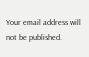Your email address will not be published.